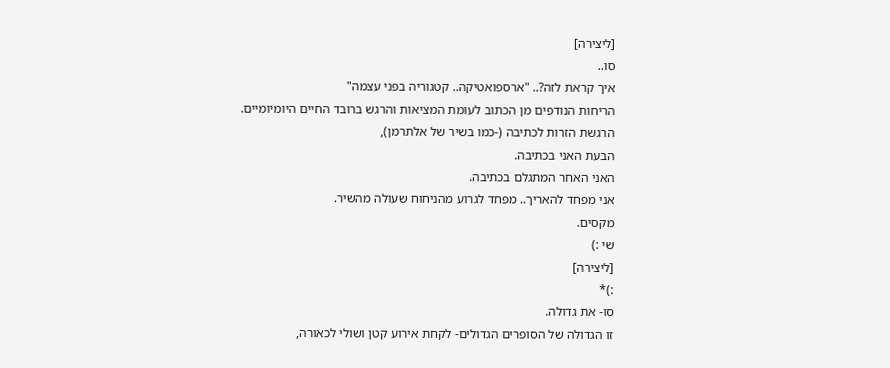[ליצירה]
סו..
איך קראת לזה?.. "ארספואטיקה.. קטגוריה בפני עצמה"
הריחות הנודפים מן הכתוב לעומת המציאות והרגש ברובד החיים היומיומיים.
הרגשת הזרות לכתיבה (-כמו בשיר של אלתרמן),
הבעת האני בכתיבה.
האני האחר המתגלם בכתיבה.
אני מפחד להאריך.. מפחד לגרוע מהניחוח שעולה מהשיר.
מקסים.
שי :)
[ליצירה]
:)*
סו- את גדולה.
זו הגדולה של הסופרים הגדולים- לקחת אירוע קטן ושולי לכאורה,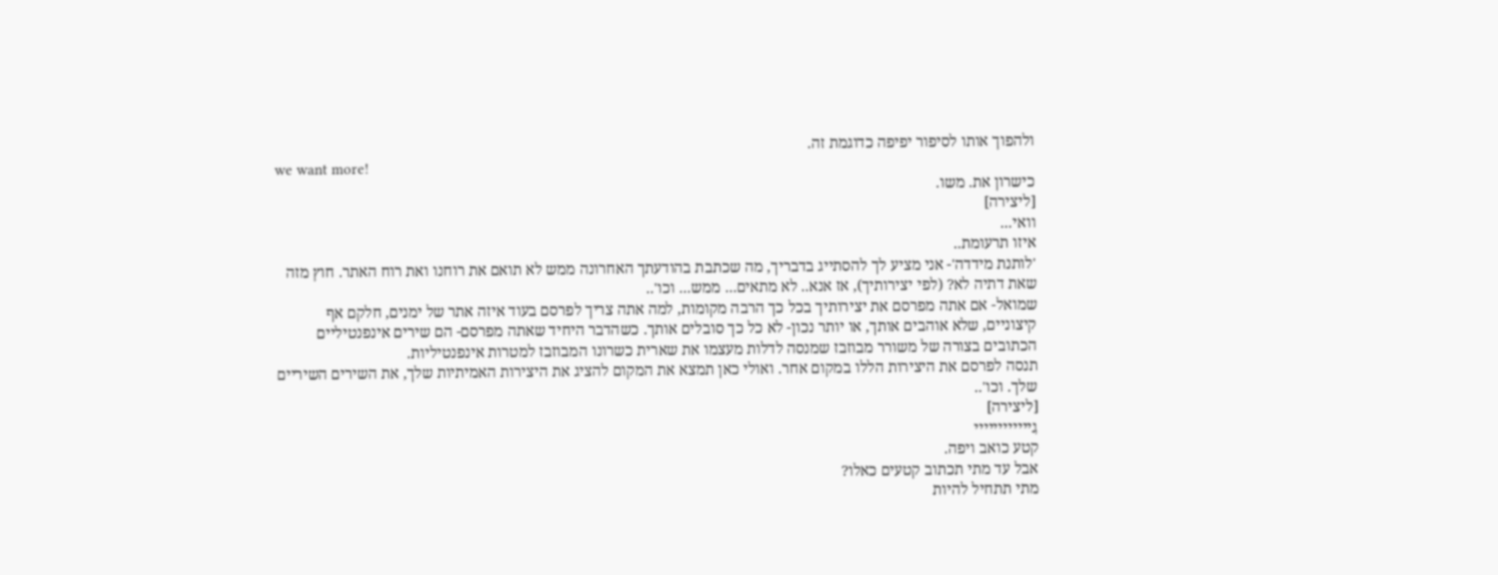ולהפוך אותו לסיפור יפיפה כדוגמת זה.
we want more!
כישרון את. משו.
[ליצירה]
וואי...
איזו תרעומת..
'לותנת מידדה'- אני מציע לך להסתייג בדבריך, מה שכתבת בהודעתך האחרונה ממש לא תואם את רוחנו ואת רוח האתר. חוץ מזה שאת דתיה לא? (לפי יצירותיך), אז אנא.. לא מתאים... ממש... וכו'..
שמואל- אם אתה מפרסם את יצירותיך בכל כך הרבה מקומות, למה אתה צריך לפרסם בעוד איזה אתר של ימנים, חלקם אף קיצוניים, שלא אוהבים אותך, או יותר נכון- לא כל כך סובלים אותך. כשהדבר היחיד שאתה מפרסם- הם שירים אינפנטיליים הכתובים בצורה של משורר מבוזבז שמנסה לדלות מעצמו את שארית כשרונו המבוזבז למטרות אינפנטיליות.
תנסה לפרסם את היצירות הללו במקום אחר. ואולי כאן תמצא את המקום להציג את היצירות האמיתיות שלך, את השירים השיריים שלך. וכו'..
[ליצירה]
גִיייייייייייי
קטע כואב ויפה.
אבל עד מתי תכתוב קטעים כאלו?
מתי תתחיל להיות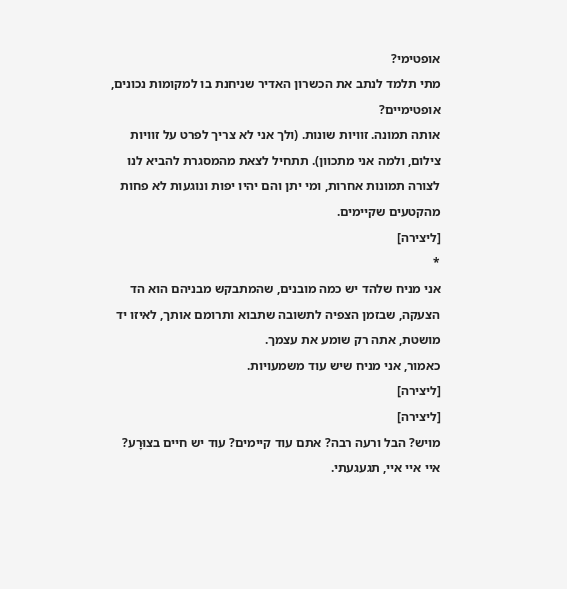אופטימי?
מתי תלמד לנתב את הכשרון האדיר שניחנת בו למקומות נכונים, אופטימיים?
אותה תמונה. זוויות שונות. (ולך אני לא צריך לפרט על זוויות צילום, ולמה אני מתכוון). תתחיל לצאת מהמסגרת להביא לנו לצורה תמונות אחרות, ומי יתן והם יהיו יפות ונוגעות לא פחות מהקטעים שקיימים.
[ליצירה]
*
אני מניח שלהד יש כמה מובנים, שהמתבקש מבניהם הוא הד הצעקה, שבזמן הצפיה לתשובה שתבוא ותרומם אותך, לאיזו יד מושטת, אתה רק שומע את עצמך.
כאמור, אני מניח שיש עוד משמעויות.
[ליצירה]
[ליצירה]
מויש? הבל ורעה רבה? אתם עוד קיימים? עוד יש חיים בצוּרָע?
איי איי איי, תגעגעתי.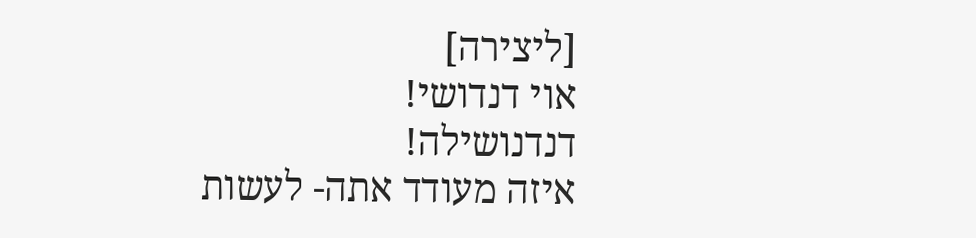[ליצירה]
אוי דנדושי!
דנדנושילה!
איזה מעודד אתה- לעשות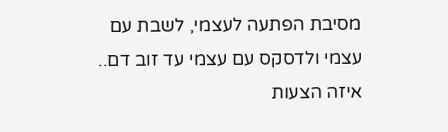מסיבת הפתעה לעצמי, לשבת עם עצמי ולדסקס עם עצמי עד זוב דם.. איזה הצעות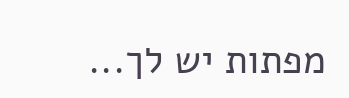מפתות יש לך...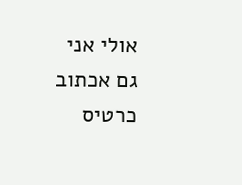אולי אני גם אכתוב כרטיס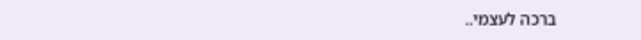ברכה לעצמי..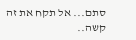סתם... אל תקח את זה קשה..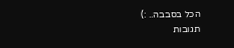הכל בסבבה.. :)
תגובות